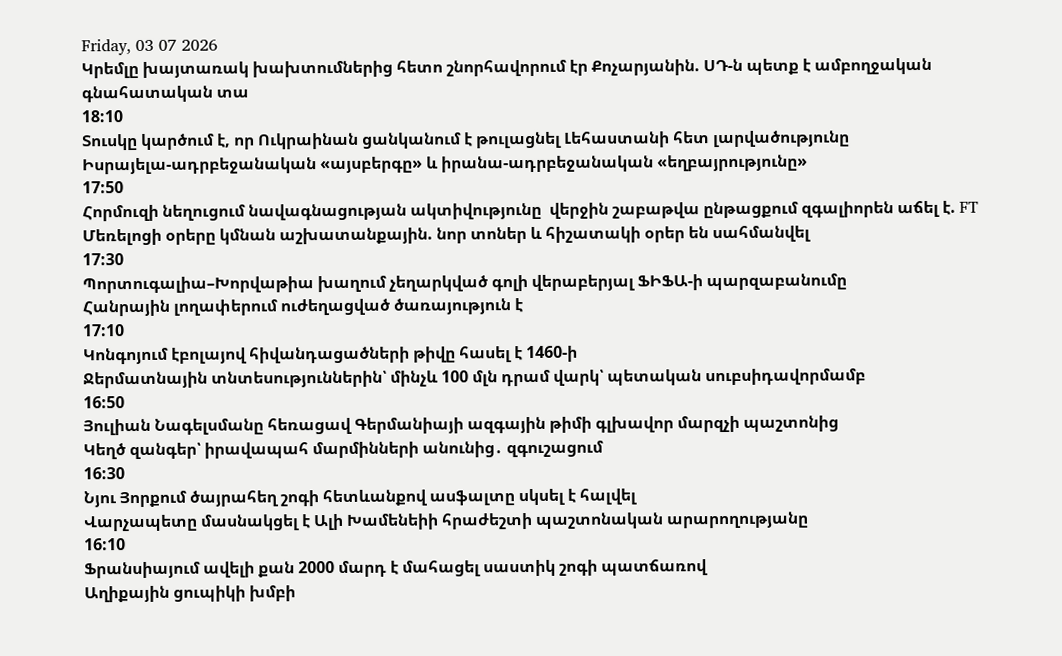Friday, 03 07 2026
Կրեմլը խայտառակ խախտումներից հետո շնորհավորում էր Քոչարյանին. ՍԴ-ն պետք է ամբողջական գնահատական տա
18:10
Տուսկը կարծում է, որ Ուկրաինան ցանկանում է թուլացնել Լեհաստանի հետ լարվածությունը
Իսրայելա-ադրբեջանական «այսբերգը» և իրանա-ադրբեջանական «եղբայրությունը»
17:50
Հորմուզի նեղուցում նավագնացության ակտիվությունը  վերջին շաբաթվա ընթացքում զգալիորեն աճել է. FT
Մեռելոցի օրերը կմնան աշխատանքային. նոր տոներ և հիշատակի օրեր են սահմանվել
17:30
Պորտուգալիա–Խորվաթիա խաղում չեղարկված գոլի վերաբերյալ ՖԻՖԱ-ի պարզաբանումը
Հանրային լողափերում ուժեղացված ծառայություն է
17:10
Կոնգոյում էբոլայով հիվանդացածների թիվը հասել է 1460-ի
Ջերմատնային տնտեսություններին՝ մինչև 100 մլն դրամ վարկ՝ պետական սուբսիդավորմամբ
16:50
Յուլիան Նագելսմանը հեռացավ Գերմանիայի ազգային թիմի գլխավոր մարզչի պաշտոնից
Կեղծ զանգեր՝ իրավապահ մարմինների անունից․ զգուշացում
16:30
Նյու Յորքում ծայրահեղ շոգի հետևանքով ասֆալտը սկսել է հալվել
Վարչապետը մասնակցել է Ալի Խամենեիի հրաժեշտի պաշտոնական արարողությանը
16:10
Ֆրանսիայում ավելի քան 2000 մարդ է մահացել սաստիկ շոգի պատճառով
Աղիքային ցուպիկի խմբի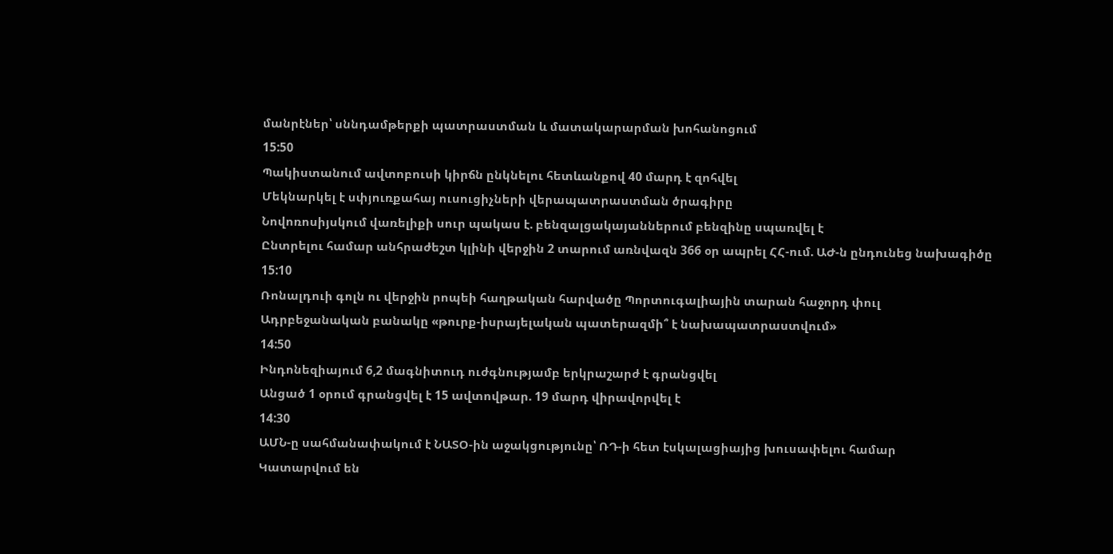մանրէներ՝ սննդամթերքի պատրաստման և մատակարարման խոհանոցում
15:50
Պակիստանում ավտոբուսի կիրճն ընկնելու հետևանքով 40 մարդ է զոհվել
Մեկնարկել է սփյուռքահայ ուսուցիչների վերապատրաստման ծրագիրը
Նովոռոսիյսկում վառելիքի սուր պակաս է. բենզալցակայաններում բենզինը սպառվել է
Ընտրելու համար անհրաժեշտ կլինի վերջին 2 տարում առնվազն 366 օր ապրել ՀՀ-ում. ԱԺ-ն ընդունեց նախագիծը
15:10
Ռոնալդուի գոլն ու վերջին րոպեի հաղթական հարվածը Պորտուգալիային տարան հաջորդ փուլ
Ադրբեջանական բանակը «թուրք-իսրայելական պատերազմի՞ է նախապատրաստվում»
14:50
Ինդոնեզիայում 6,2 մագնիտուդ ուժգնությամբ երկրաշարժ է գրանցվել
Անցած 1 օրում գրանցվել է 15 ավտովթար. 19 մարդ վիրավորվել է
14:30
ԱՄՆ-ը սահմանափակում է ՆԱՏՕ-ին աջակցությունը՝ ՌԴ-ի հետ էսկալացիայից խուսափելու համար
Կատարվում են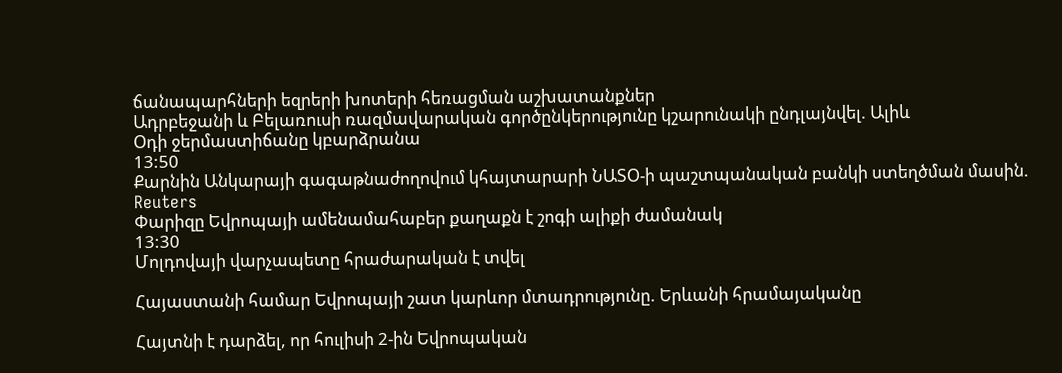ճանապարհների եզրերի խոտերի հեռացման աշխատանքներ
Ադրբեջանի և Բելառուսի ռազմավարական գործընկերությունը կշարունակի ընդլայնվել. Ալիև
Օդի ջերմաստիճանը կբարձրանա
13:50
Քարնին Անկարայի գագաթնաժողովում կհայտարարի ՆԱՏՕ-ի պաշտպանական բանկի ստեղծման մասին. Reuters
Փարիզը Եվրոպայի ամենամահաբեր քաղաքն է շոգի ալիքի ժամանակ
13:30
Մոլդովայի վարչապետը հրաժարական է տվել

Հայաստանի համար Եվրոպայի շատ կարևոր մտադրությունը. Երևանի հրամայականը

Հայտնի է դարձել, որ հուլիսի 2-ին Եվրոպական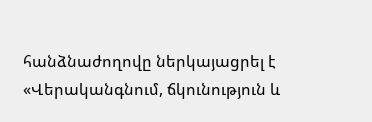հանձնաժողովը ներկայացրել է «Վերականգնում, ճկունություն և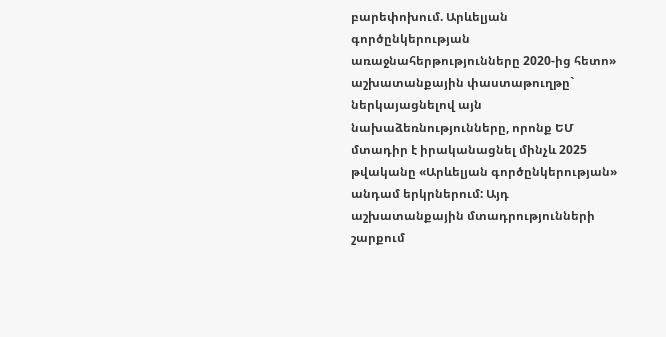բարեփոխում. Արևելյան գործընկերության առաջնահերթությունները 2020-ից հետո» աշխատանքային փաստաթուղթը` ներկայացնելով այն նախաձեռնությունները, որոնք ԵՄ մտադիր է իրականացնել մինչև 2025 թվականը «Արևելյան գործընկերության» անդամ երկրներում: Այդ աշխատանքային մտադրությունների շարքում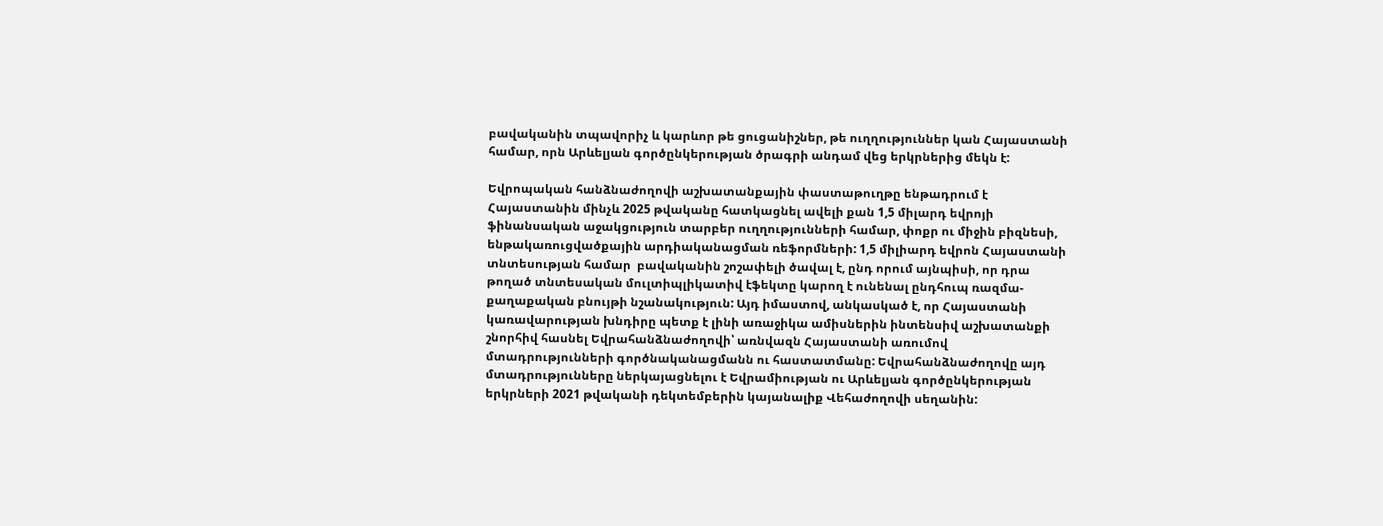բավականին տպավորիչ և կարևոր թե ցուցանիշներ, թե ուղղություններ կան Հայաստանի համար, որն Արևելյան գործընկերության ծրագրի անդամ վեց երկրներից մեկն է:

Եվրոպական հանձնաժողովի աշխատանքային փաստաթուղթը ենթադրում է Հայաստանին մինչև 2025 թվականը հատկացնել ավելի քան 1,5 միլարդ եվրոյի ֆինանսական աջակցություն տարբեր ուղղությունների համար, փոքր ու միջին բիզնեսի, ենթակառուցվածքային արդիականացման ռեֆորմների: 1,5 միլիարդ եվրոն Հայաստանի տնտեսության համար  բավականին շոշափելի ծավալ է, ընդ որում այնպիսի, որ դրա թողած տնտեսական մուլտիպլիկատիվ էֆեկտը կարող է ունենալ ընդհուպ ռազմա-քաղաքական բնույթի նշանակություն: Այդ իմաստով, անկասկած է, որ Հայաստանի կառավարության խնդիրը պետք է լինի առաջիկա ամիսներին ինտենսիվ աշխատանքի շնորհիվ հասնել Եվրահանձնաժողովի՝ առնվազն Հայաստանի առումով մտադրությունների գործնականացմանն ու հաստատմանը: Եվրահանձնաժողովը այդ մտադրությունները ներկայացնելու է Եվրամիության ու Արևելյան գործընկերության երկրների 2021 թվականի դեկտեմբերին կայանալիք Վեհաժողովի սեղանին: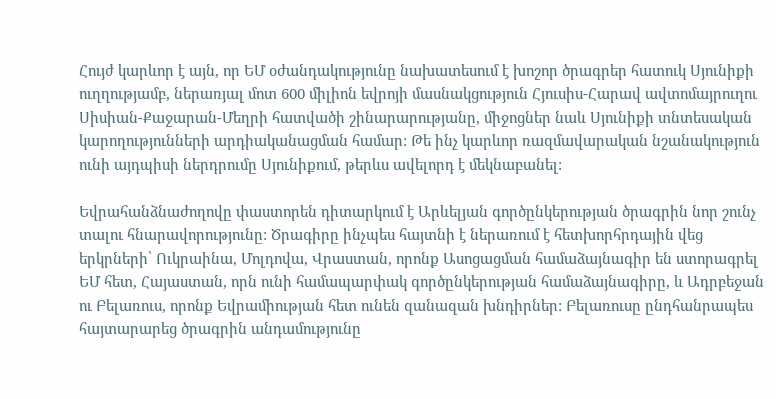Հույժ կարևոր է այն, որ ԵՄ օժանդակությունը նախատեսում է խոշոր ծրագրեր հատուկ Սյունիքի ուղղությամբ, ներառյալ մոտ 600 միլիոն եվրոյի մասնակցություն Հյուսիս-Հարավ ավտոմայրուղու Սիսիան-Քաջարան-Մեղրի հատվածի շինարարությանը, միջոցներ նաև Սյունիքի տնտեսական կարողությունների արդիականացման համար: Թե ինչ կարևոր ռազմավարական նշանակություն ունի այդպիսի ներդրումը Սյունիքում, թերևս ավելորդ է մեկնաբանել:

Եվրահանձնաժողովը փաստորեն դիտարկում է Արևելյան գործընկերության ծրագրին նոր շունչ տալու հնարավորությունը: Ծրագիրը ինչպես հայտնի է ներառում է հետխորհրդային վեց երկրների՝ Ուկրաինա, Մոլդովա, Վրաստան, որոնք Ասոցացման համաձայնագիր են ստորագրել ԵՄ հետ, Հայաստան, որն ունի համապարփակ գործընկերության համաձայնագիրը, և Ադրբեջան ու Բելառուս, որոնք Եվրամիության հետ ունեն զանազան խնդիրներ: Բելառուսը ընդհանրապես հայտարարեց ծրագրին անդամությունը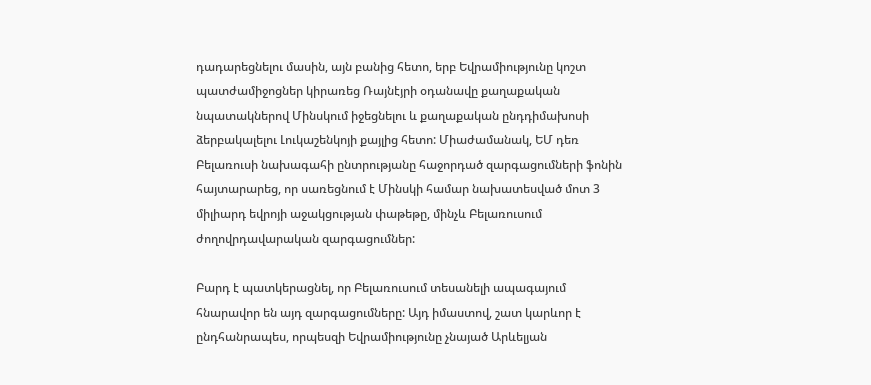դադարեցնելու մասին, այն բանից հետո, երբ Եվրամիությունը կոշտ պատժամիջոցներ կիրառեց Ռայնէյրի օդանավը քաղաքական նպատակներով Մինսկում իջեցնելու և քաղաքական ընդդիմախոսի ձերբակալելու Լուկաշենկոյի քայլից հետո: Միաժամանակ, ԵՄ դեռ Բելառուսի նախագահի ընտրությանը հաջորդած զարգացումների ֆոնին հայտարարեց, որ սառեցնում է Մինսկի համար նախատեսված մոտ 3 միլիարդ եվրոյի աջակցության փաթեթը, մինչև Բելառուսում ժողովրդավարական զարգացումներ:

Բարդ է պատկերացնել, որ Բելառուսում տեսանելի ապագայում հնարավոր են այդ զարգացումները: Այդ իմաստով, շատ կարևոր է ընդհանրապես, որպեսզի Եվրամիությունը չնայած Արևելյան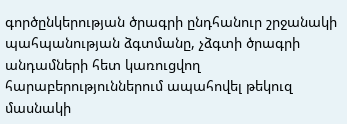գործընկերության ծրագրի ընդհանուր շրջանակի պահպանության ձգտմանը, չձգտի ծրագրի անդամների հետ կառուցվող հարաբերություններում ապահովել թեկուզ մասնակի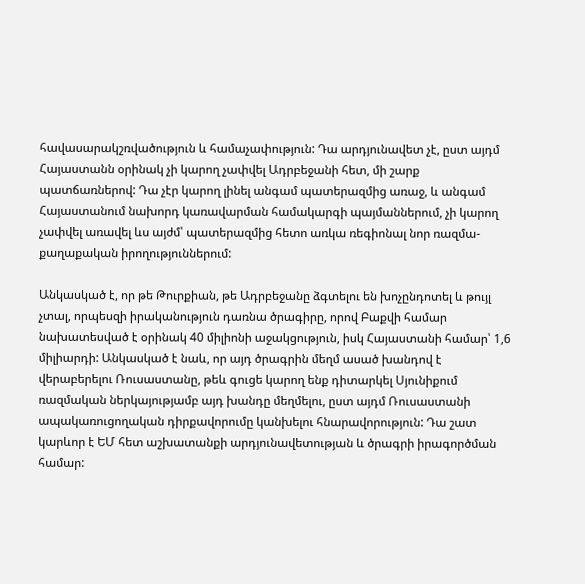հավասարակշռվածություն և համաչափություն: Դա արդյունավետ չէ, ըստ այդմ Հայաստանն օրինակ չի կարող չափվել Ադրբեջանի հետ, մի շարք պատճառներով: Դա չէր կարող լինել անգամ պատերազմից առաջ, և անգամ Հայաստանում նախորդ կառավարման համակարգի պայմաններում, չի կարող չափվել առավել ևս այժմ՝ պատերազմից հետո առկա ռեգիոնալ նոր ռազմա-քաղաքական իրողություններում:

Անկասկած է, որ թե Թուրքիան, թե Ադրբեջանը ձգտելու են խոչընդոտել և թույլ չտալ, որպեսզի իրականություն դառնա ծրագիրը, որով Բաքվի համար նախատեսված է օրինակ 40 միլիոնի աջակցություն, իսկ Հայաստանի համար՝ 1,6 միլիարդի: Անկասկած է նաև, որ այդ ծրագրին մեղմ ասած խանդով է վերաբերելու Ռուսաստանը, թեև գուցե կարող ենք դիտարկել Սյունիքում ռազմական ներկայությամբ այդ խանդը մեղմելու, ըստ այդմ Ռուսաստանի ապակառուցողական դիրքավորումը կանխելու հնարավորություն: Դա շատ կարևոր է ԵՄ հետ աշխատանքի արդյունավետության և ծրագրի իրագործման համար: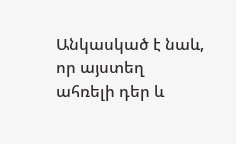Անկասկած է նաև, որ այստեղ ահռելի դեր և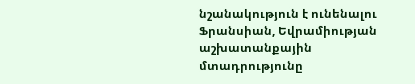նշանակություն է ունենալու Ֆրանսիան, Եվրամիության աշխատանքային մտադրությունը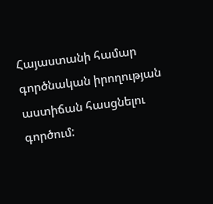Հայաստանի համար գործնական իրողության աստիճան հասցնելու գործում: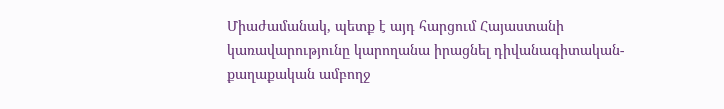Միաժամանակ, պետք է այդ հարցում Հայաստանի կառավարությունը կարողանա իրացնել դիվանագիտական-քաղաքական ամբողջ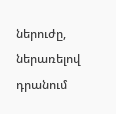ներուժը, ներառելով դրանում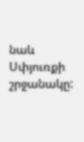նաև Սփյուռքի շրջանակը: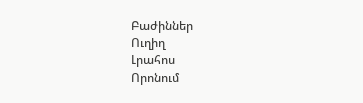Բաժիններ
Ուղիղ
Լրահոս
Որոնում